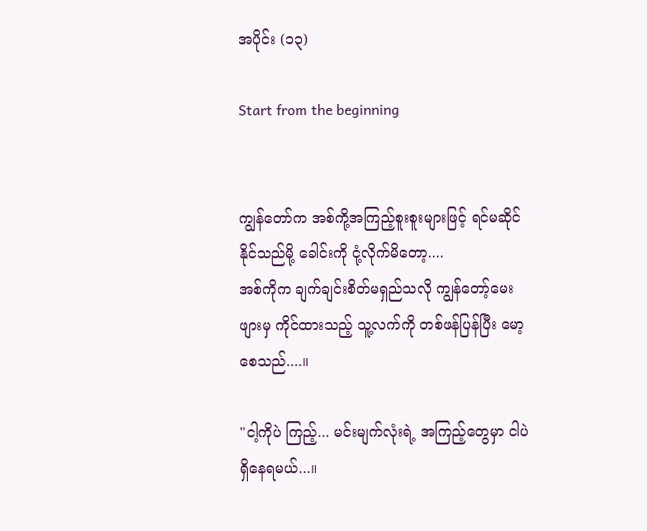အပိုင်း (၁၃)

Start from the beginning


ကျွန်တော်က အစ်ကို့အကြည့်စူးစူးများဖြင့် ရင်မဆိုင်နိုင်သည်မို့ ခေါင်းကို ငုံ့လိုက်မိတော့....
အစ်ကိုက ချက်ချင်းစိတ်မရှည်သလို ကျွန်တော့်မေးဖျားမှ ကိုင်ထားသည့် သူ့လက်ကို တစ်ဖန်ပြန်ပြီး မော့စေသည်....။

"ငါ့ကိုပဲ ကြည့်... မင်းမျက်လုံးရဲ့ အကြည့်တွေမှာ ငါပဲ ရှိနေရမယ်...။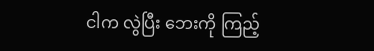ငါက လွဲပြီး ဘေးကို ကြည့်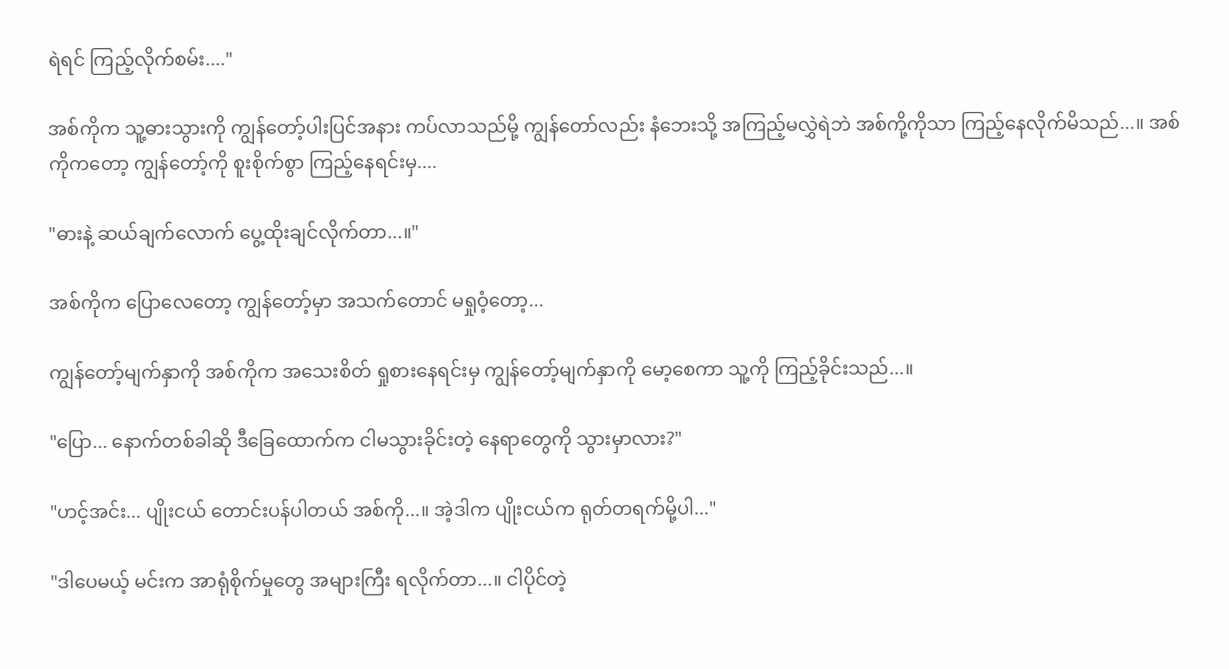ရဲရင် ကြည့်လိုက်စမ်း...."

အစ်ကိုက သူ့ဓားသွားကို ကျွန်တော့်ပါးပြင်အနား ကပ်လာသည်မို့ ကျွန်တော်လည်း နံဘေးသို့ အကြည့်မလွှဲရဲဘဲ အစ်ကို့ကိုသာ ကြည့်နေလိုက်မိသည်...။ အစ်ကိုကတော့ ကျွန်တော့်ကို စူးစိုက်စွာ ကြည့်နေရင်းမှ....

"ဓားနဲ့ ဆယ်ချက်လောက် ပွေ့ထိုးချင်လိုက်တာ...။"

အစ်ကိုက ပြောလေတော့ ကျွန်တော့်မှာ အသက်တောင် မရှုဝံ့တော့...

ကျွန်တော့်မျက်နှာကို အစ်ကိုက အသေးစိတ် ရှုစားနေရင်းမှ ကျွန်တော့်မျက်နှာကို မော့စေကာ သူ့ကို ကြည့်ခိုင်းသည်...။

"ပြော... နောက်တစ်ခါဆို ဒီခြေထောက်က ငါမသွားခိုင်းတဲ့ နေရာတွေကို သွားမှာလား?"

"ဟင့်အင်း... ပျိုးငယ် တောင်းပန်ပါတယ် အစ်ကို...။ အဲ့ဒါက ပျိုးငယ်က ရုတ်တရက်မို့ပါ..."

"ဒါပေမယ့် မင်းက အာရုံစိုက်မှုတွေ အများကြီး ရလိုက်တာ...။ ငါပိုင်တဲ့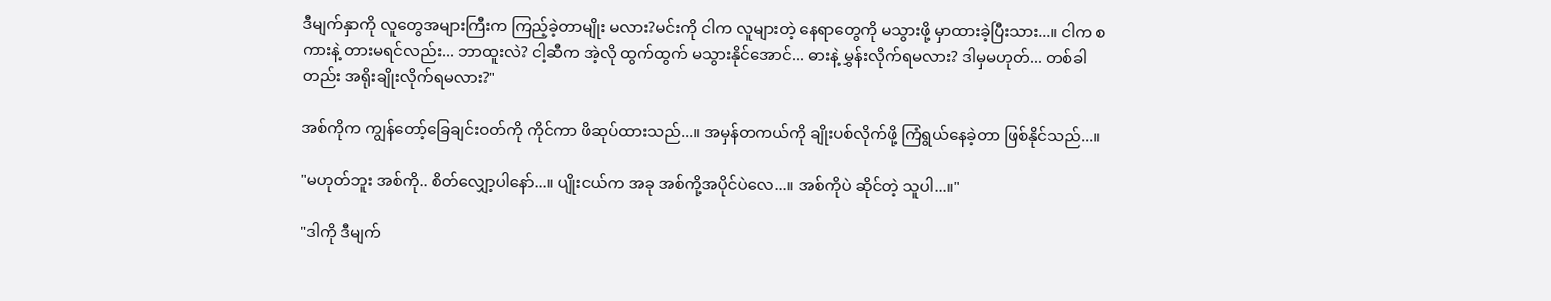ဒီမျက်နှာကို လူတွေအများကြီးက ကြည့်ခဲ့တာမျိုး မလား?မင်းကို ငါက လူများတဲ့ နေရာတွေကို မသွားဖို့ မှာထားခဲ့ပြီးသား...။ ငါက စကားနဲ့ တားမရင်လည်း... ဘာထူးလဲ? ငါ့ဆီက အဲ့လို ထွက်ထွက် မသွားနိုင်အောင်... ဓားနဲ့ မွှန်းလိုက်ရမလား? ဒါမှမဟုတ်... တစ်ခါတည်း အရိုးချိုးလိုက်ရမလား?"

အစ်ကိုက ကျွန်တော့်ခြေချင်းဝတ်ကို ကိုင်ကာ ဖိဆုပ်ထားသည်...။ အမှန်တကယ်ကို ချိုးပစ်လိုက်ဖို့ ကြံရွယ်နေခဲ့တာ ဖြစ်နိုင်သည်...။

"မဟုတ်ဘူး အစ်ကို.. စိတ်လျှော့ပါနော်...။ ပျိုးငယ်က အခု အစ်ကို့အပိုင်ပဲလေ...။ အစ်ကိုပဲ ဆိုင်တဲ့ သူပါ...။"

"ဒါကို ဒီမျက်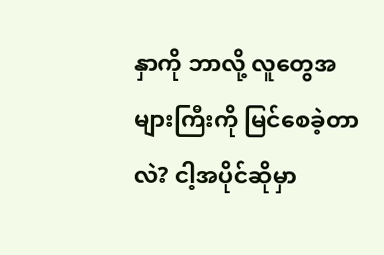နှာကို ဘာလို့ လူတွေအများကြီးကို မြင်စေခဲ့တာလဲ? ငါ့အပိုင်ဆိုမှာ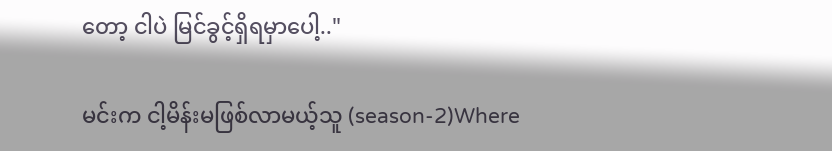တော့ ငါပဲ မြင်ခွင့်ရှိရမှာပေါ့.."

မင်းက ငါ့မိန်းမဖြစ်လာမယ့်သူ (season-2)Where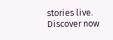stories live. Discover now